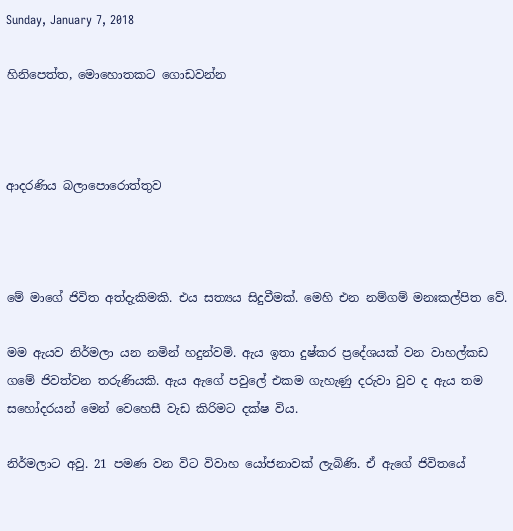Sunday, January 7, 2018

හිනිපෙත්ත, මොහොතකට ගොඩවන්න



ආදරණිය බලාපොරොත්තුව



මේ මාගේ ජිවිත අත්දැකිමකි. එය සත්‍යය සිදුවීමක්. මෙහි එන නම්ගම් මනඃකල්පිත වේ.

මම ඇයව නිර්මලා යන නමින් හදුන්වමි. ඇය ඉතා දුෂ්කර ප්‍රදේශයක් වන වාහල්කඩ ගමේ ජිවත්වන තරුණියකි. ඇය ඇගේ පවුලේ එකම ගැහැණු දරුවා වුව ද ඇය තම සහෝදරයන් මෙන් වෙහෙසී වැඩ කිරිමට දක්ෂ විය.

නිර්මලාට අවු. 21 පමණ වන විට විවාහ යෝජනාවක් ලැබිණි. ඒ ඇගේ ජිවිතයේ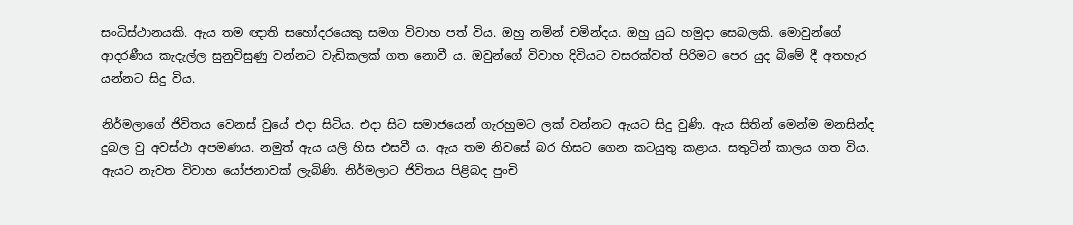සංධිස්ථානයකි. ඇය තම ඥාති සහෝදරයෙකු සමග විවාහ පත් විය. ඔහු නමින් චමින්දය. ඔහු යුධ හමුදා සෙබලකි. මොවුන්ගේ ආදරණීය කැදැල්ල සුනුවිසුණු වන්නට වැඩිකලක් ගත නොවී ය. ඔවුන්ගේ විවාහ දිවියට වසරක්වත් පිරිමට පෙර යුද බිමේ දී අතහැර යන්නට සිදු විය.

නිර්මලාගේ ජිවිතය වෙනස් වුයේ එදා සිටිය. එදා සිට සමාජයෙන් ගැරහුමට ලක් වන්නට ඇයට සිදු වුණි. ඇය සිතින් මෙන්ම මනසින්ද දුබල වු අවස්ථා අපමණය. නමුත් ඇය යලි හිස එසවී ය. ඇය තම නිවසේ බර හිසට ගෙන කටයුතු කළාය. සතුටින් කාලය ගත විය. ඇයට නැවත විවාහ යෝජනාවක් ලැබිණි. නිර්මලාට ජිවිතය පිළිබද පුංචි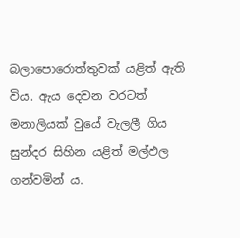බලාපොරොත්තුවක් යළිත් ඇති විය. ඇය දෙවන වරටත් මනාලියක් වුයේ වැලලී ගිය සුන්දර සිහින යළිත් මල්ඵල ගන්වමින් ය.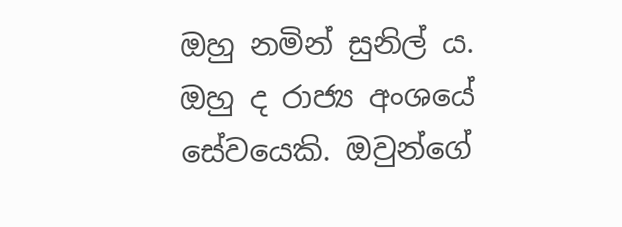ඔහු නමින් සුනිල් ය. ඔහු ද රාජ්‍ය අංශයේ  සේවයෙකි. ඔවුන්ගේ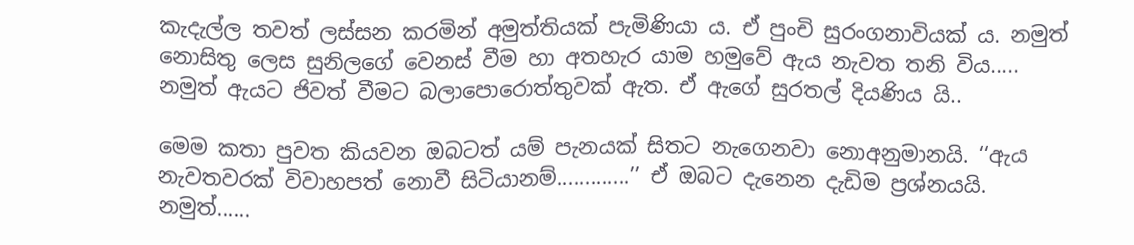කැදැල්ල තවත් ලස්සන කරමින් අමුත්තියක් පැමිණියා ය. ඒ පුංචි සුරංගනාවියක් ය. නමුත් නොසිතු ලෙස සුනිලගේ වෙනස් වීම හා අතහැර යාම හමුවේ ඇය නැවත තනි විය..... නමුත් ඇයට ජිවත් වීමට බලාපොරොත්තුවක් ඇත. ඒ ඇගේ සුරතල් දියණිය යි..

මෙම කතා පුවත කියවන ඔබටත් යම් පැනයක් සිතට නැගෙනවා නොඅනුමානයි. ‘‘ඇය නැවතවරක් විවාහපත් නොවී සිටියානම්.............’’ ඒ ඔබට දැනෙන දැඩිම ප්‍රශ්නයයි. නමුත්......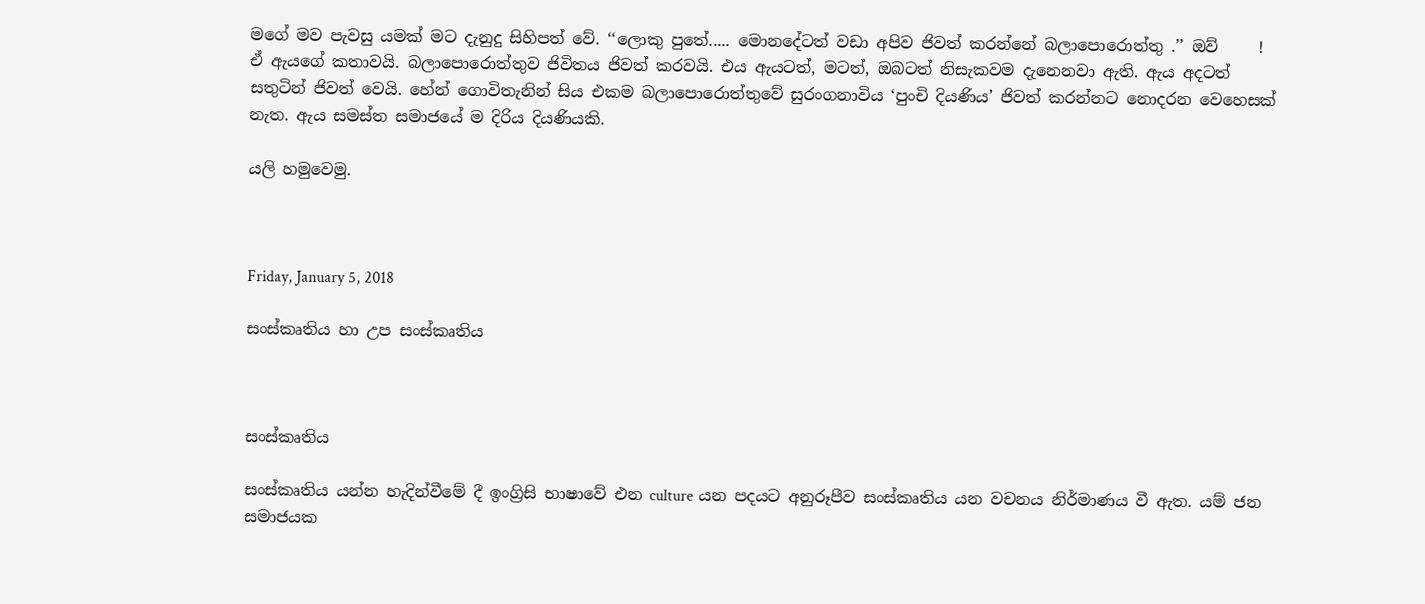මගේ මව පැවසු යමක් මට දැනුදු සිහිපත් වේ. ‘‘ලොකු පුතේ..... මොනදේටත් වඩා අපිව ජිවත් කරන්නේ බලාපොරොත්තු .’’ ඔව්     ! ඒ ඇයගේ කතාවයි. බලාපොරොත්තුව ජිවිතය ජිවත් කරවයි. එය ඇයටත්, මටත්, ඔබටත් නිසැකවම දැනෙනවා ඇති. ඇය අදටත් සතුටින් ජිවත් වෙයි. හේන් ගොවිතැනින් සිය එකම බලාපොරොත්තුවේ සුරංගනාවිය ‘පුංචි දියණිය’ ජිවත් කරන්නට නොදරන වෙහෙසක්  නැත. ඇය සමස්ත සමාජයේ ම දිරිය දියණියකි.

යලි හමුවෙමු.



Friday, January 5, 2018

සංස්කෘතිය හා උප සංස්කෘතිය



සංස්කෘතිය

සංස්කෘතිය යන්න හැදින්වීමේ දී ඉංග්‍රිසි භාෂාවේ එන culture යන පදයට අනුරූපීව සංස්කෘතිය යන වචනය නිර්මාණය වී ඇත. යම් ජන සමාජයක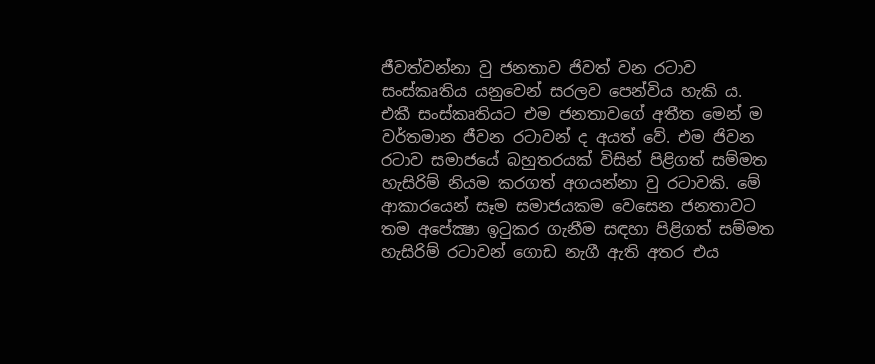ජීවත්වන්නා වු ජනතාව ජිවත් වන රටාව සංස්කෘතිය යනුවෙන් සරලව පෙන්විය හැකි ය. එකී සංස්කෘතියට එම ජනතාවගේ අතීත මෙන් ම වර්තමාන ජීවන රටාවන් ද අයත් වේ. එම ජිවන රටාව සමාජයේ බහුතරයක් විසින් පිළිගත් සම්මත හැසිරිම් නියම කරගත් අගයන්නා වු රටාවකි. මේ ආකාරයෙන් සෑම සමාජයකම වෙසෙන ජනතාවට තම අපේක්‍ෂා ඉටුකර ගැනීම සඳහා පිළිගත් සම්මත හැසිරිම් රටාවන් ගොඩ නැගී ඇති අතර එය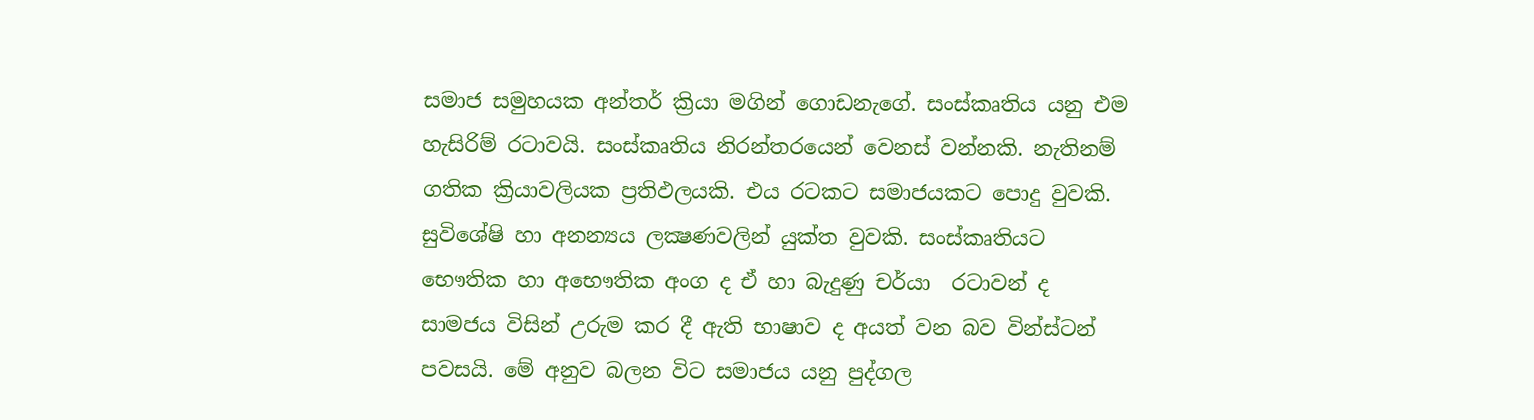සමාජ සමුහයක අන්තර් ක්‍රියා මගින් ගොඩනැගේ. සංස්කෘතිය යනු එම හැසිරිම් රටාවයි. සංස්කෘතිය නිරන්තරයෙන් වෙනස් වන්නකි. නැතිනම් ගතික ක්‍රියාවලියක ප්‍රතිඵලයකි. එය රටකට සමාජයකට පොදු වුවකි. සුවිශේෂි හා අනන්‍යය ලක්‍ෂණවලින් යුක්ත වුවකි. සංස්කෘතියට භෞතික හා අභෞතික අංග ද ඒ හා බැදුණු චර්යා  රටාවන් ද සාමජය විසින් උරුම කර දී ඇති භාෂාව ද අයත් වන බව වින්ස්ටන් පවසයි. මේ අනුව බලන විට සමාජය යනු පුද්ගල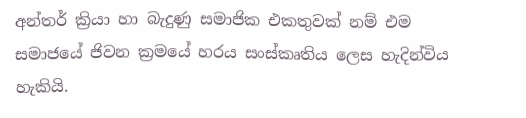අන්තර් ක්‍රියා හා බැදුණු සමාජික එකතුවක් නම් එම සමාජයේ ජිවන ක්‍රමයේ හරය සංස්කෘතිය ලෙස හැදින්විය හැකියි.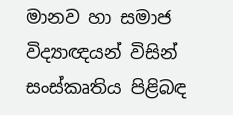මානව හා සමාජ විද්‍යාඥයන් විසින් සංස්කෘතිය පිළිබඳ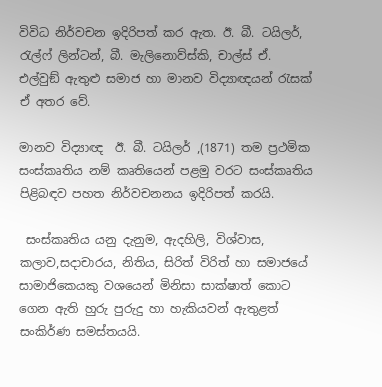විවිධ නිර්වචන ඉදිරිපත් කර ඇත. ඊ. බී. ටයිලර්, රැල්ෆ් ලින්ටන්, බී. මැලිනොව්ස්කි, චාල්ස් ඒ. එල්වුඞ් ඇතුළු සමාජ හා මානව විද්‍යාඥයන් රැසක් ඒ අතර වේ.

මානව විද්‍යාඥ  ඊ. බී. ටයිලර් ,(1871) තම ප්‍රථමික සංස්කෘතිය නම් කෘතියෙන් පළමු වරට සංස්කෘතිය පිළිබඳව පහත නිර්වචනනය ඉදිරිපත් කරයි.

 සංස්කෘතිය යනු දැනුම, ඇදහිලි, විශ්වාස, කලාව,සදාචාරය, නිතිය, සිරිත් විරිත් හා සමාජයේ සාමාජිකෙයකු වශයෙන් මිනිසා සාක්ෂාත් කොට ගෙන ඇති හුරු පුරුදු හා හැකියවන් ඇතුළත් සංකිර්ණ සමස්තයයි.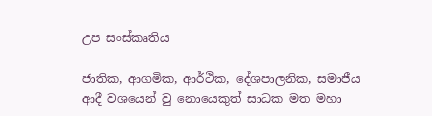උප සංස්කෘතිය

ජාතික, ආගමික, ආර්ථික, දේශපාලනික, සමාජීය ආදී වශයෙන් වු නොයෙකුත් සාධක මත මහා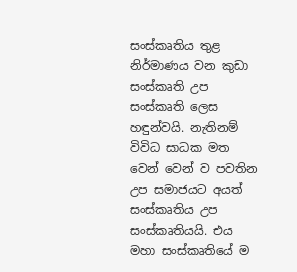සංස්කෘතිය තුළ නිර්මාණය වන කුඩා සංස්කෘති උප සංස්කෘති ලෙස හඳුන්වයි. නැතිනම් විවිධ සාධක මත වෙන් වෙන් ව පවතින උප සමාජයට අයත් සංස්කෘතිය උප සංස්කෘතියයි. එය මහා සංස්කෘතියේ ම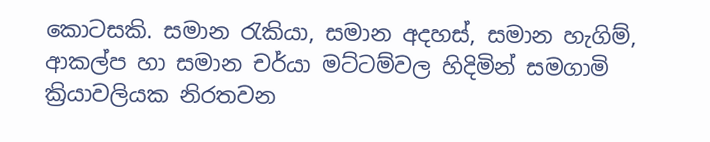කොටසකි. සමාන රැකියා, සමාන අදහස්, සමාන හැගිම්, ආකල්ප හා සමාන චර්යා මට්ටම්වල හිදිමින් සමගාමි ක්‍රියාවලියක නිරතවන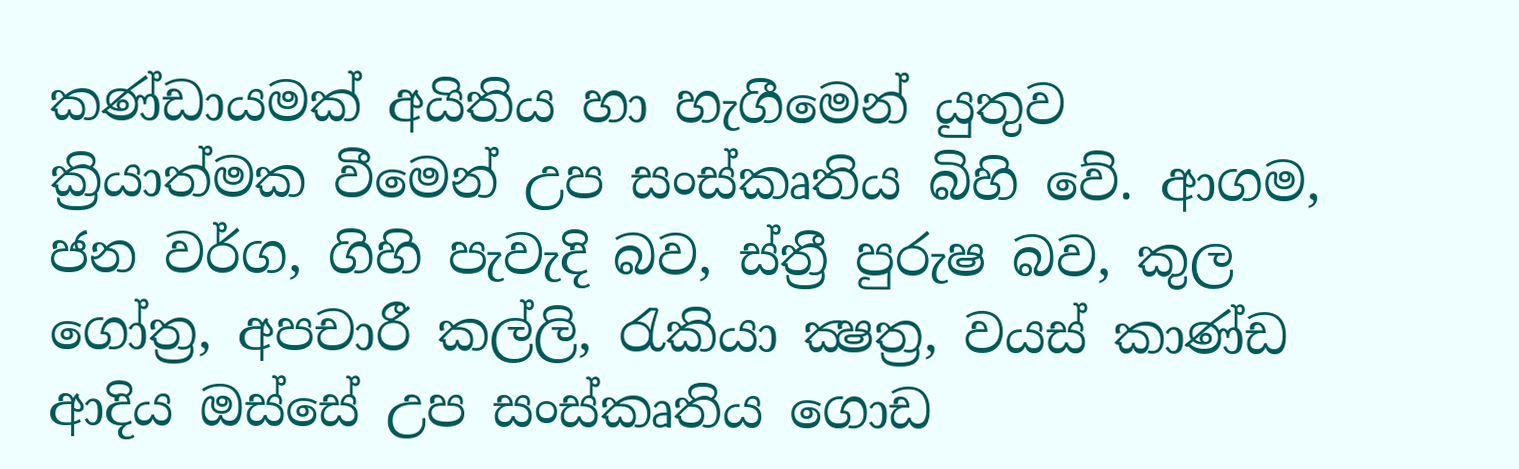කණ්ඩායමක් අයිතිය හා හැගීමෙන් යුතුව ක්‍රියාත්මක වීමෙන් උප සංස්කෘතිය බිහි වේ. ආගම, ජන වර්ග, ගිහි පැවැදි බව, ස්ත්‍රී පුරුෂ බව, කුල ගෝත්‍ර, අපචාරී කල්ලි, රැකියා ක්‍ෂත්‍ර, වයස් කාණ්ඩ ආදිය ඔස්සේ උප සංස්කෘතිය ගොඩ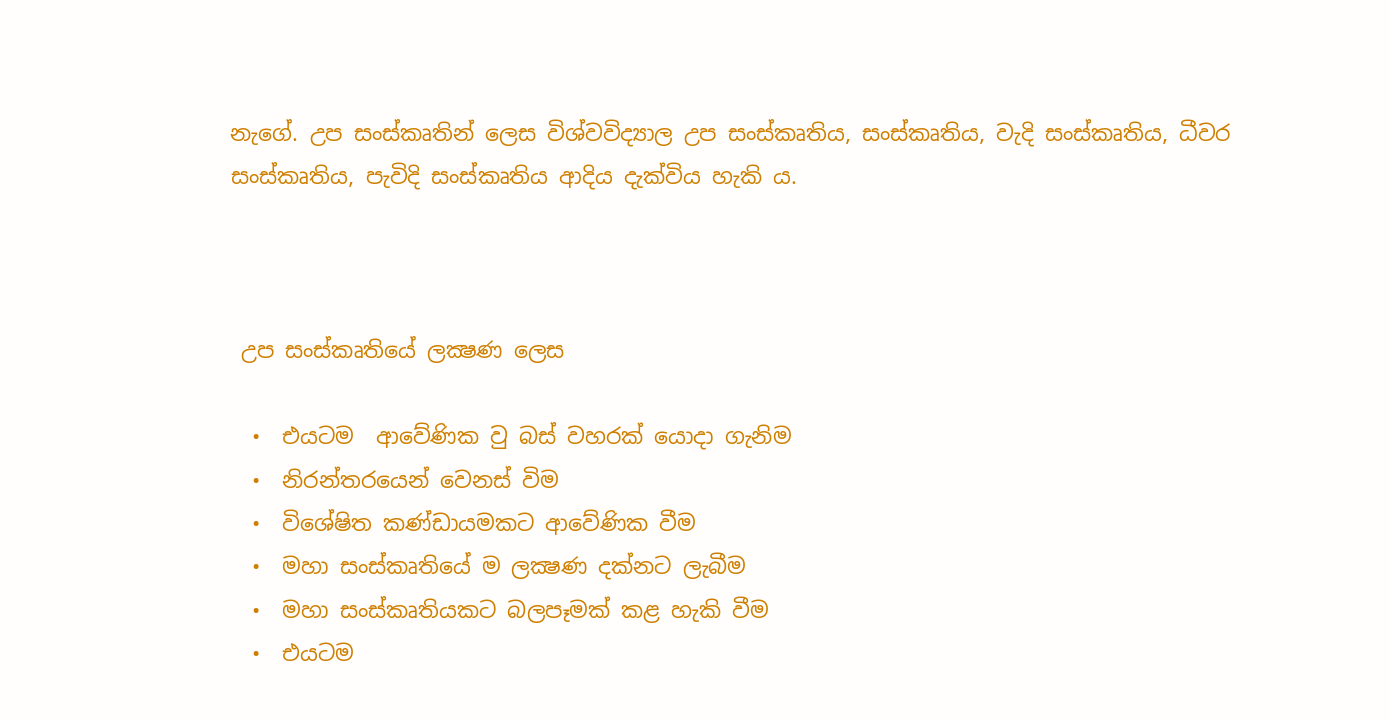නැගේ. උප සංස්කෘතින් ලෙස විශ්වවිද්‍යාල උප සංස්කෘතිය, සංස්කෘතිය, වැදි සංස්කෘතිය, ධීවර සංස්කෘතිය, පැවිදි සංස්කෘතිය ආදිය දැක්විය හැකි ය.



 උප සංස්කෘතියේ ලක්‍ෂණ ලෙස

  •  එයටම  ආවේණික වු බස් වහරක් යොදා ගැනිම
  •  නිරන්තරයෙන් වෙනස් විම
  •  විශේෂිත කණ්ඩායමකට ආවේණික වීම
  •  මහා සංස්කෘතියේ ම ලක්‍ෂණ දක්නට ලැබීම
  •  මහා සංස්කෘතියකට බලපෑමක් කළ හැකි වීම
  •  එයටම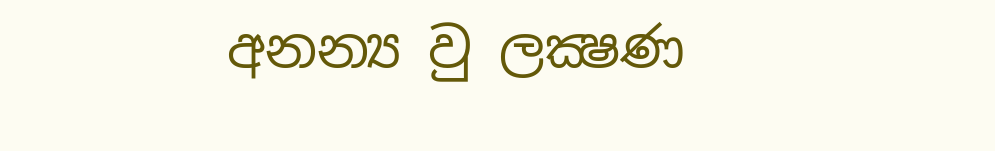අනන්‍ය වු ලක්‍ෂණ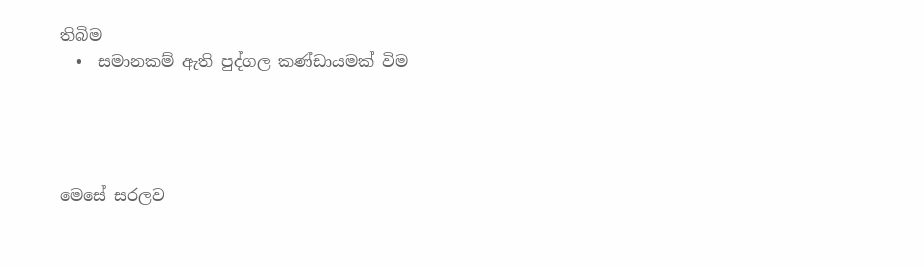තිබිම
  •  සමානකම් ඇති පුද්ගල කණ්ඩායමක් විම




මෙසේ සරලව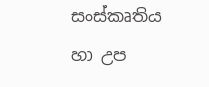සංස්කෘතිය හා උප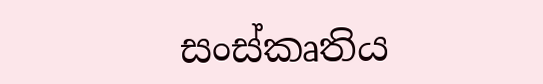සංස්කෘතිය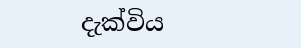දැක්විය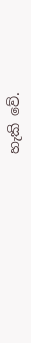හැකි වේ.